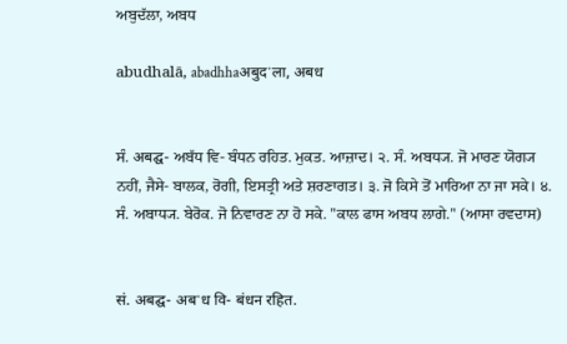ਅਬੁਦੱਲਾ, ਅਬਧ

abudhalā, abadhhaअबुदॱला, अबध


ਸੰ. अबद्घ- ਅਬੱਧ ਵਿ- ਬੰਧਨ ਰਹਿਤ. ਮੁਕਤ. ਆਜ਼ਾਦ। ੨. ਸੰ. ਅਬਧ੍ਯ. ਜੋ ਮਾਰਣ ਯੋਗ੍ਯ ਨਹੀਂ, ਜੈਸੇ- ਬਾਲਕ, ਰੋਗੀ, ਇਸਤ੍ਰੀ ਅਤੇ ਸ਼ਰਣਾਗਤ। ੩. ਜੋ ਕਿਸੇ ਤੋਂ ਮਾਰਿਆ ਨਾ ਜਾ ਸਕੇ। ੪. ਸੰ. ਅਬਾਧ੍ਯ. ਬੇਰੋਕ. ਜੋ ਨਿਵਾਰਣ ਨਾ ਹੋ ਸਕੇ. "ਕਾਲ ਫਾਸ ਅਬਧ ਲਾਗੇ." (ਆਸਾ ਰਵਦਾਸ)


सं. अबद्घ- अबॱध वि- बंधन रहित.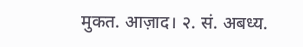मुकत. आज़ाद। २. सं. अबध्य.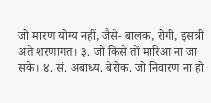जो मारण योग्य नहीं, जैसे- बालक, रोगी, इसत्री अते शरणागत। ३. जो किसे तों मारिआ ना जा सके। ४. सं. अबाध्य. बेरोक. जो निवारण ना हो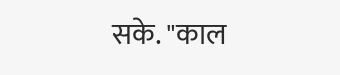सके. "काल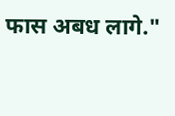फास अबध लागे."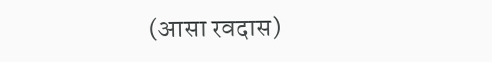(आसा रवदास)